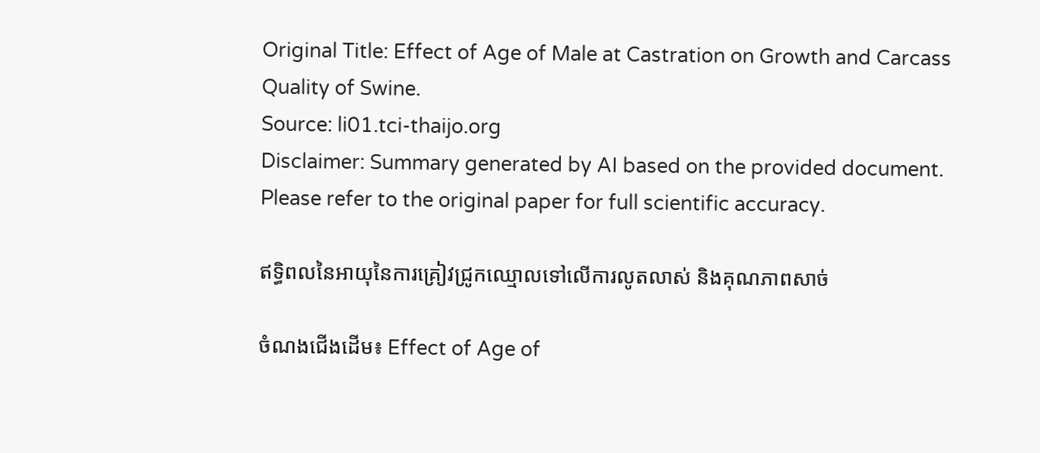Original Title: Effect of Age of Male at Castration on Growth and Carcass Quality of Swine.
Source: li01.tci-thaijo.org
Disclaimer: Summary generated by AI based on the provided document. Please refer to the original paper for full scientific accuracy.

ឥទ្ធិពលនៃអាយុនៃការគ្រៀវជ្រូកឈ្មោលទៅលើការលូតលាស់ និងគុណភាពសាច់

ចំណងជើងដើម៖ Effect of Age of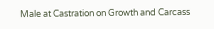Male at Castration on Growth and Carcass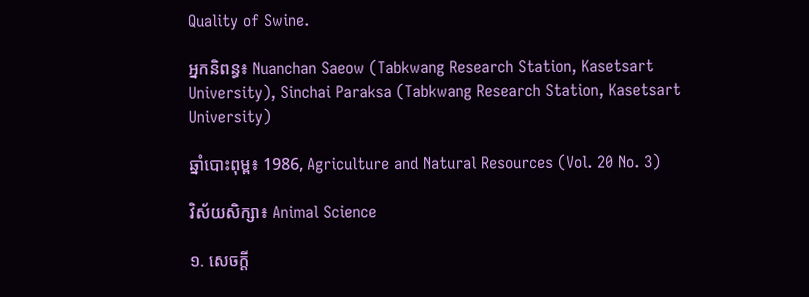Quality of Swine.

អ្នកនិពន្ធ៖ Nuanchan Saeow (Tabkwang Research Station, Kasetsart University), Sinchai Paraksa (Tabkwang Research Station, Kasetsart University)

ឆ្នាំបោះពុម្ព៖ 1986, Agriculture and Natural Resources (Vol. 20 No. 3)

វិស័យសិក្សា៖ Animal Science

១. សេចក្តី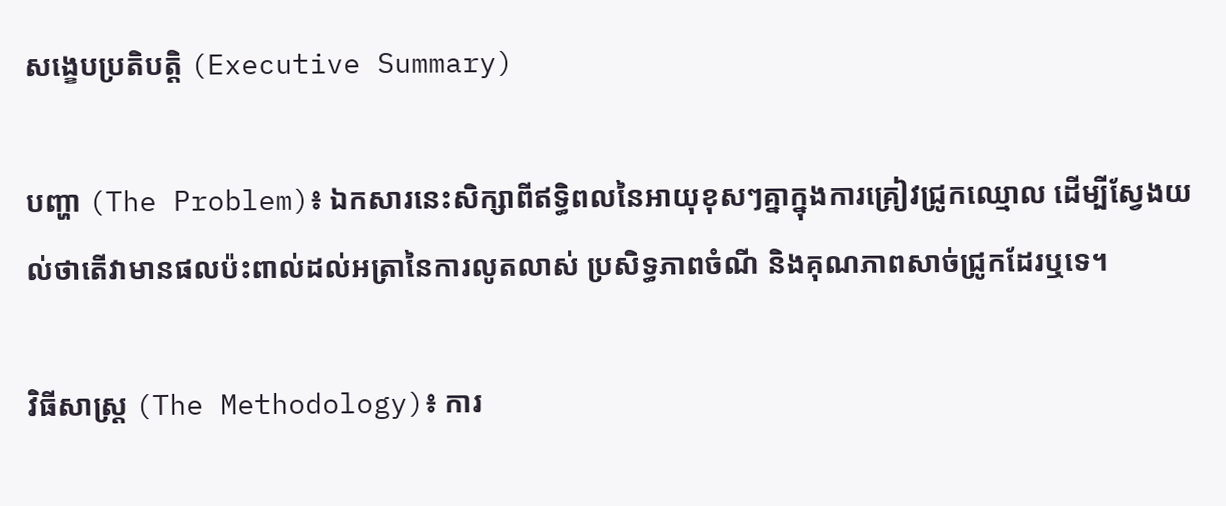សង្ខេបប្រតិបត្តិ (Executive Summary)

បញ្ហា (The Problem)៖ ឯកសារនេះសិក្សាពីឥទ្ធិពលនៃអាយុខុសៗគ្នាក្នុងការគ្រៀវជ្រូកឈ្មោល ដើម្បីស្វែងយល់ថាតើវាមានផលប៉ះពាល់ដល់អត្រានៃការលូតលាស់ ប្រសិទ្ធភាពចំណី និងគុណភាពសាច់ជ្រូកដែរឬទេ។

វិធីសាស្ត្រ (The Methodology)៖ ការ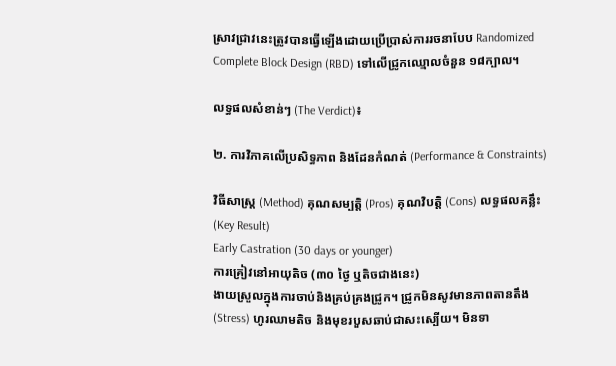ស្រាវជ្រាវនេះត្រូវបានធ្វើឡើងដោយប្រើប្រាស់ការរចនាបែប Randomized Complete Block Design (RBD) ទៅលើជ្រូកឈ្មោលចំនួន ១៨ក្បាល។

លទ្ធផលសំខាន់ៗ (The Verdict)៖

២. ការវិភាគលើប្រសិទ្ធភាព និងដែនកំណត់ (Performance & Constraints)

វិធីសាស្ត្រ (Method) គុណសម្បត្តិ (Pros) គុណវិបត្តិ (Cons) លទ្ធផលគន្លឹះ (Key Result)
Early Castration (30 days or younger)
ការគ្រៀវនៅអាយុតិច (៣០ ថ្ងៃ ឬតិចជាងនេះ)
ងាយស្រួលក្នុងការចាប់និងគ្រប់គ្រងជ្រូក។ ជ្រូកមិនសូវមានភាពតានតឹង (Stress) ហូរឈាមតិច និងមុខរបួសឆាប់ជាសះស្បើយ។ មិនទា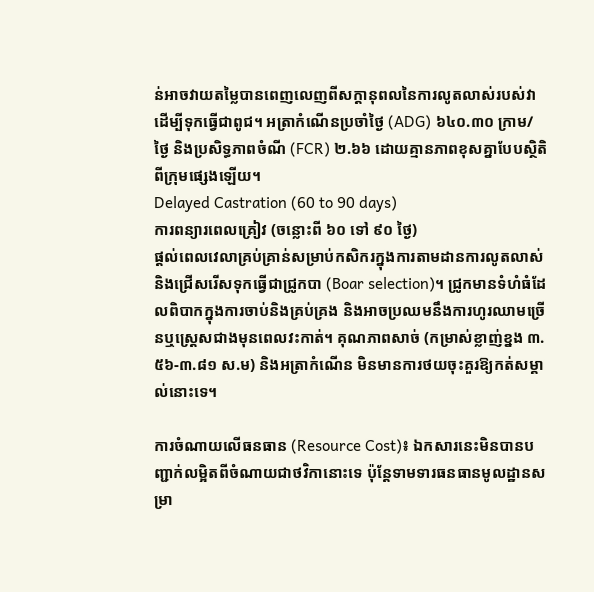ន់អាចវាយតម្លៃបានពេញលេញពីសក្ដានុពលនៃការលូតលាស់របស់វា ដើម្បីទុកធ្វើជាពូជ។ អត្រាកំណើនប្រចាំថ្ងៃ (ADG) ៦៤០.៣០ ក្រាម/ថ្ងៃ និងប្រសិទ្ធភាពចំណី (FCR) ២.៦៦ ដោយគ្មានភាពខុសគ្នាបែបស្ថិតិពីក្រុមផ្សេងឡើយ។
Delayed Castration (60 to 90 days)
ការពន្យារពេលគ្រៀវ (ចន្លោះពី ៦០ ទៅ ៩០ ថ្ងៃ)
ផ្តល់ពេលវេលាគ្រប់គ្រាន់សម្រាប់កសិករក្នុងការតាមដានការលូតលាស់ និងជ្រើសរើសទុកធ្វើជាជ្រូកបា (Boar selection)។ ជ្រូកមានទំហំធំដែលពិបាកក្នុងការចាប់និងគ្រប់គ្រង និងអាចប្រឈមនឹងការហូរឈាមច្រើនឬស្ត្រេសជាងមុនពេលវះកាត់។ គុណភាពសាច់ (កម្រាស់ខ្លាញ់ខ្នង ៣.៥៦-៣.៨១ ស.ម) និងអត្រាកំណើន មិនមានការថយចុះគួរឱ្យកត់សម្គាល់នោះទេ។

ការចំណាយលើធនធាន (Resource Cost)៖ ឯកសារនេះមិនបានបញ្ជាក់លម្អិតពីចំណាយជាថវិកានោះទេ ប៉ុន្តែទាមទារធនធានមូលដ្ឋានសម្រា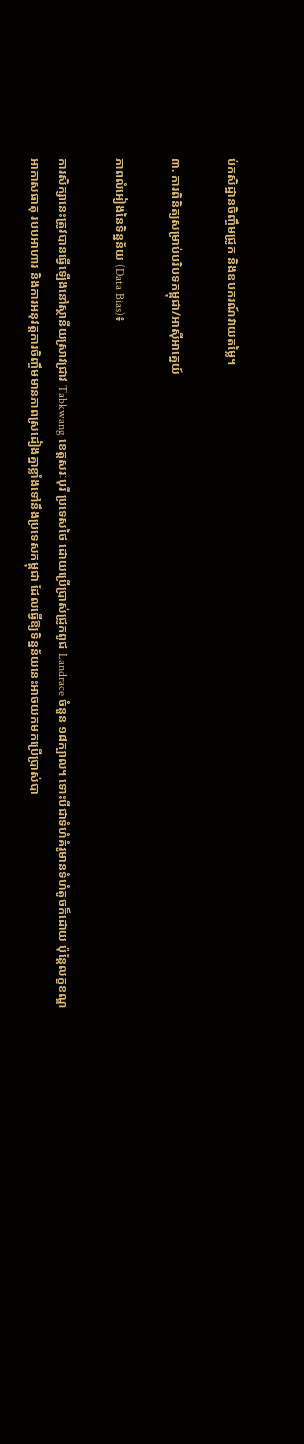ប់កសិដ្ឋានចិញ្ចឹមជ្រូក និងឧបករណ៍វាយតម្លៃ។

៣. ការពិនិត្យសម្រាប់បរិបទកម្ពុជា/អាស៊ីអាគ្នេយ៍

ភាពលំអៀងនៃទិន្នន័យ (Data Bias)៖

ការសិក្សានេះត្រូវបានធ្វើឡើងនៅស្ថានីយស្រាវជ្រាវ Tabkwang ខេត្តសរៈបុរី ប្រទេសថៃ ដោយប្រើប្រាស់ជ្រូកពូជ Landrace ចំនួន ១៨ក្បាល។ ទោះបីជាទំហំគំរូមានទំហំតូចក៏ដោយ ប៉ុន្តែលក្ខខណ្ឌអាកាសធាតុ របបអាហារ និងការអនុវត្តការចិញ្ចឹមមានភាពស្រដៀងគ្នាខ្លាំងទៅនឹងប្រទេសកម្ពុជា ដែលធ្វើឱ្យទិន្នន័យនេះអាចយកមកប្រើប្រាស់បា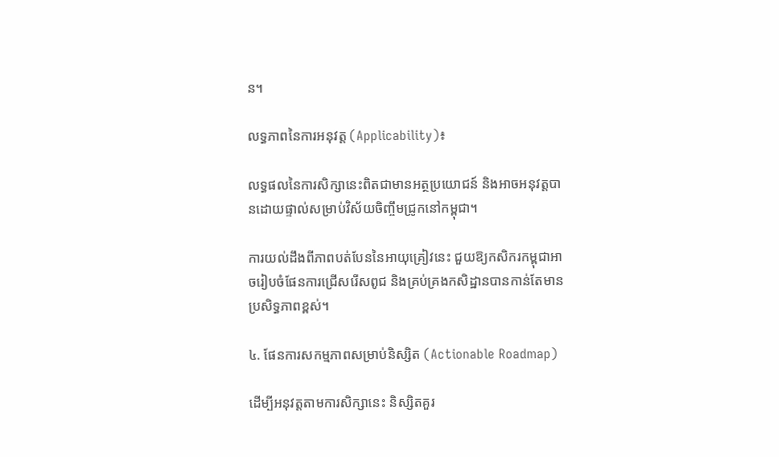ន។

លទ្ធភាពនៃការអនុវត្ត (Applicability)៖

លទ្ធផលនៃការសិក្សានេះពិតជាមានអត្ថប្រយោជន៍ និងអាចអនុវត្តបានដោយផ្ទាល់សម្រាប់វិស័យចិញ្ចឹមជ្រូកនៅកម្ពុជា។

ការយល់ដឹងពីភាពបត់បែននៃអាយុគ្រៀវនេះ ជួយឱ្យកសិករកម្ពុជាអាចរៀបចំផែនការជ្រើសរើសពូជ និងគ្រប់គ្រងកសិដ្ឋានបានកាន់តែមានប្រសិទ្ធភាពខ្ពស់។

៤. ផែនការសកម្មភាពសម្រាប់និស្សិត (Actionable Roadmap)

ដើម្បីអនុវត្តតាមការសិក្សានេះ និស្សិតគួរ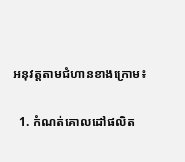អនុវត្តតាមជំហានខាងក្រោម៖

  1. កំណត់គោលដៅផលិត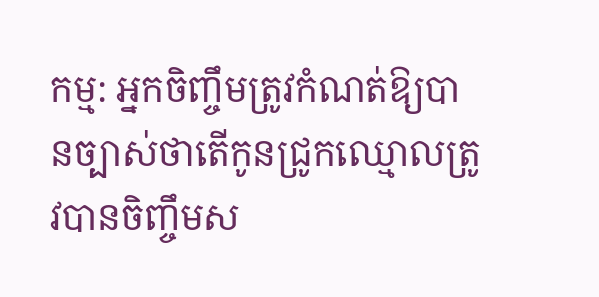កម្ម: អ្នកចិញ្ចឹមត្រូវកំណត់ឱ្យបានច្បាស់ថាតើកូនជ្រូកឈ្មោលត្រូវបានចិញ្ចឹមស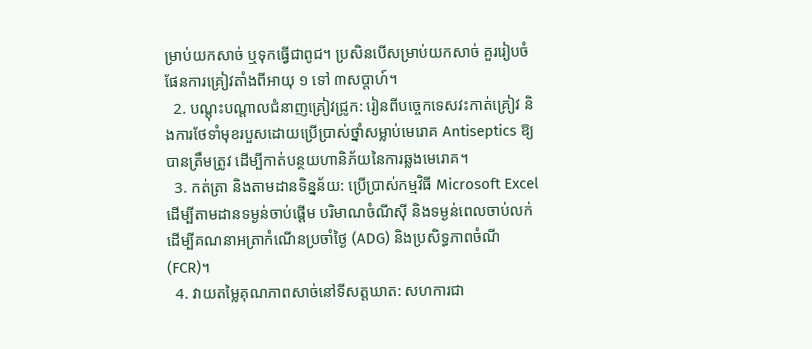ម្រាប់យកសាច់ ឬទុកធ្វើជាពូជ។ ប្រសិនបើសម្រាប់យកសាច់ គួររៀបចំផែនការគ្រៀវតាំងពីអាយុ ១ ទៅ ៣សប្តាហ៍។
  2. បណ្តុះបណ្តាលជំនាញគ្រៀវជ្រូក: រៀនពីបច្ចេកទេសវះកាត់គ្រៀវ និងការថែទាំមុខរបួសដោយប្រើប្រាស់ថ្នាំសម្លាប់មេរោគ Antiseptics ឱ្យបានត្រឹមត្រូវ ដើម្បីកាត់បន្ថយហានិភ័យនៃការឆ្លងមេរោគ។
  3. កត់ត្រា និងតាមដានទិន្នន័យ: ប្រើប្រាស់កម្មវិធី Microsoft Excel ដើម្បីតាមដានទម្ងន់ចាប់ផ្តើម បរិមាណចំណីស៊ី និងទម្ងន់ពេលចាប់លក់ ដើម្បីគណនាអត្រាកំណើនប្រចាំថ្ងៃ (ADG) និងប្រសិទ្ធភាពចំណី (FCR)។
  4. វាយតម្លៃគុណភាពសាច់នៅទីសត្តឃាត: សហការជា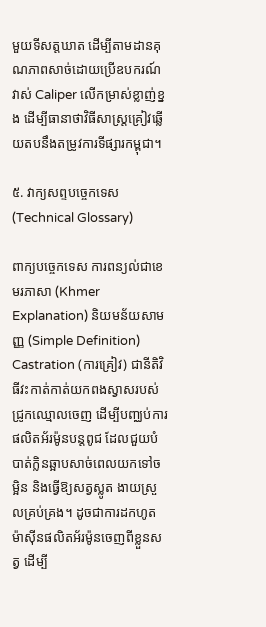មួយទីសត្តឃាត ដើម្បីតាមដានគុណភាពសាច់ដោយប្រើឧបករណ៍វាស់ Caliper លើកម្រាស់ខ្លាញ់ខ្នង ដើម្បីធានាថាវិធីសាស្រ្តគ្រៀវឆ្លើយតបនឹងតម្រូវការទីផ្សារកម្ពុជា។

៥. វាក្យសព្ទបច្ចេកទេស (Technical Glossary)

ពាក្យបច្ចេកទេស ការពន្យល់ជាខេមរភាសា (Khmer Explanation) និយមន័យសាមញ្ញ (Simple Definition)
Castration (ការគ្រៀវ) ជានីតិវិធីវះកាត់កាត់យកពងស្វាសរបស់ជ្រូកឈ្មោលចេញ ដើម្បីបញ្ឈប់ការផលិតអ័រម៉ូនបន្តពូជ ដែលជួយបំបាត់ក្លិនឆ្អាបសាច់ពេលយកទៅចម្អិន និងធ្វើឱ្យសត្វស្លូត ងាយស្រួលគ្រប់គ្រង។ ដូចជាការដកហូតម៉ាស៊ីនផលិតអ័រម៉ូនចេញពីខ្លួនសត្វ ដើម្បី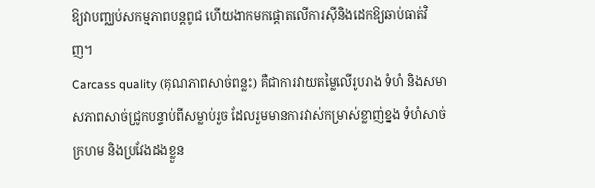ឱ្យវាបញ្ឈប់សកម្មភាពបន្តពូជ ហើយងាកមកផ្តោតលើការស៊ីនិងដេកឱ្យឆាប់ធាត់វិញ។
Carcass quality (គុណភាពសាច់ពន្លះ) គឺជាការវាយតម្លៃលើរូបរាង ទំហំ និងសមាសភាពសាច់ជ្រូកបន្ទាប់ពីសម្លាប់រួច ដែលរួមមានការវាស់កម្រាស់ខ្លាញ់ខ្នង ទំហំសាច់ក្រហម និងប្រវែងដងខ្លួន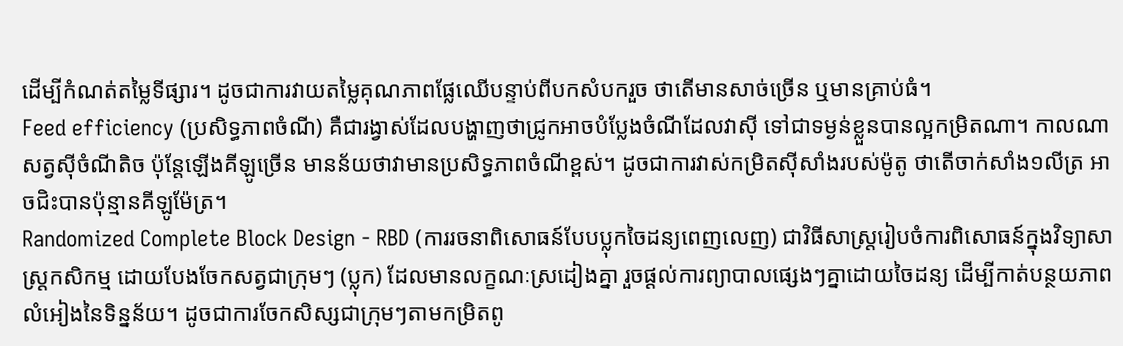ដើម្បីកំណត់តម្លៃទីផ្សារ។ ដូចជាការវាយតម្លៃគុណភាពផ្លែឈើបន្ទាប់ពីបកសំបករួច ថាតើមានសាច់ច្រើន ឬមានគ្រាប់ធំ។
Feed efficiency (ប្រសិទ្ធភាពចំណី) គឺជារង្វាស់ដែលបង្ហាញថាជ្រូកអាចបំប្លែងចំណីដែលវាស៊ី ទៅជាទម្ងន់ខ្លួនបានល្អកម្រិតណា។ កាលណាសត្វស៊ីចំណីតិច ប៉ុន្តែឡើងគីឡូច្រើន មានន័យថាវាមានប្រសិទ្ធភាពចំណីខ្ពស់។ ដូចជាការវាស់កម្រិតស៊ីសាំងរបស់ម៉ូតូ ថាតើចាក់សាំង១លីត្រ អាចជិះបានប៉ុន្មានគីឡូម៉ែត្រ។
Randomized Complete Block Design - RBD (ការរចនាពិសោធន៍បែបប្លុកចៃដន្យពេញលេញ) ជាវិធីសាស្ត្ររៀបចំការពិសោធន៍ក្នុងវិទ្យាសាស្ត្រកសិកម្ម ដោយបែងចែកសត្វជាក្រុមៗ (ប្លុក) ដែលមានលក្ខណៈស្រដៀងគ្នា រួចផ្តល់ការព្យាបាលផ្សេងៗគ្នាដោយចៃដន្យ ដើម្បីកាត់បន្ថយភាពលំអៀងនៃទិន្នន័យ។ ដូចជាការចែកសិស្សជាក្រុមៗតាមកម្រិតពូ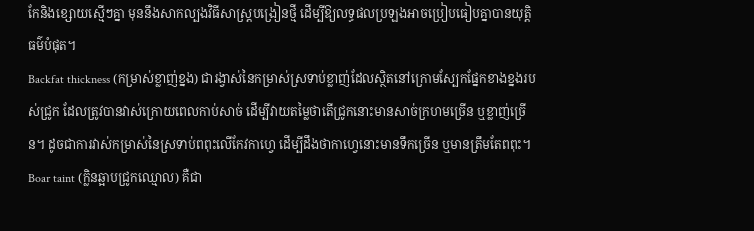កែនិងខ្សោយស្មើៗគ្នា មុននឹងសាកល្បងវិធីសាស្ត្របង្រៀនថ្មី ដើម្បីឱ្យលទ្ធផលប្រឡងអាចប្រៀបធៀបគ្នាបានយុត្តិធម៌បំផុត។
Backfat thickness (កម្រាស់ខ្លាញ់ខ្នង) ជារង្វាស់នៃកម្រាស់ស្រទាប់ខ្លាញ់ដែលស្ថិតនៅក្រោមស្បែកផ្នែកខាងខ្នងរបស់ជ្រូក ដែលត្រូវបានវាស់ក្រោយពេលកាប់សាច់ ដើម្បីវាយតម្លៃថាតើជ្រូកនោះមានសាច់ក្រហមច្រើន ឬខ្លាញ់ច្រើន។ ដូចជាការវាស់កម្រាស់នៃស្រទាប់ពពុះលើកែវកាហ្វេ ដើម្បីដឹងថាកាហ្វេនោះមានទឹកច្រើន ឬមានត្រឹមតែពពុះ។
Boar taint (ក្លិនឆ្អាបជ្រូកឈ្មោល) គឺជា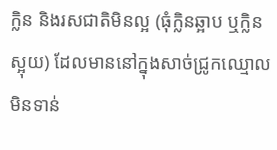ក្លិន និងរសជាតិមិនល្អ (ធុំក្លិនឆ្អាប ឬក្លិនស្អុយ) ដែលមាននៅក្នុងសាច់ជ្រូកឈ្មោលមិនទាន់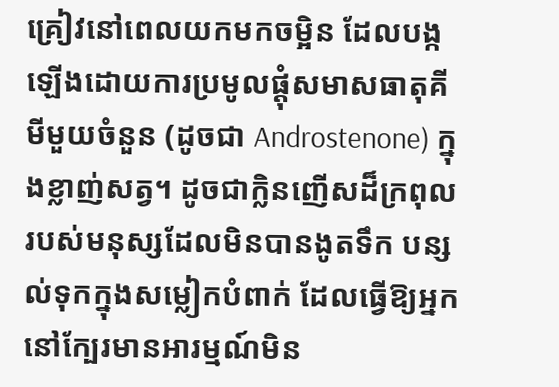គ្រៀវនៅពេលយកមកចម្អិន ដែលបង្កឡើងដោយការប្រមូលផ្តុំសមាសធាតុគីមីមួយចំនួន (ដូចជា Androstenone) ក្នុងខ្លាញ់សត្វ។ ដូចជាក្លិនញើសដ៏ក្រពុលរបស់មនុស្សដែលមិនបានងូតទឹក បន្សល់ទុកក្នុងសម្លៀកបំពាក់ ដែលធ្វើឱ្យអ្នកនៅក្បែរមានអារម្មណ៍មិន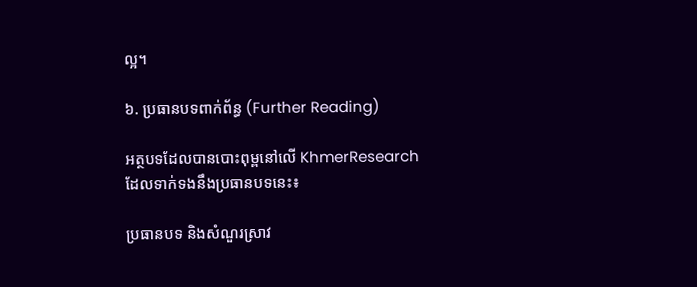ល្អ។

៦. ប្រធានបទពាក់ព័ន្ធ (Further Reading)

អត្ថបទដែលបានបោះពុម្ពនៅលើ KhmerResearch ដែលទាក់ទងនឹងប្រធានបទនេះ៖

ប្រធានបទ និងសំណួរស្រាវ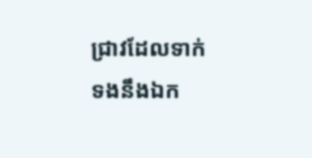ជ្រាវដែលទាក់ទងនឹងឯក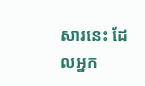សារនេះ ដែលអ្នក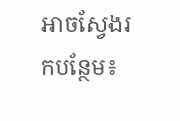អាចស្វែងរកបន្ថែម៖